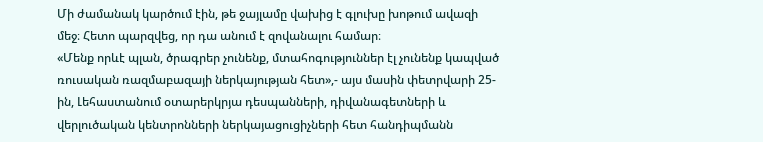Մի ժամանակ կարծում էին, թե ջայլամը վախից է գլուխը խոթում ավազի մեջ։ Հետո պարզվեց, որ դա անում է զովանալու համար։
«Մենք որևէ պլան, ծրագրեր չունենք, մտահոգություններ էլ չունենք կապված ռուսական ռազմաբազայի ներկայության հետ»,- այս մասին փետրվարի 25-ին, Լեհաստանում օտարերկրյա դեսպանների, դիվանագետների և վերլուծական կենտրոնների ներկայացուցիչների հետ հանդիպմանն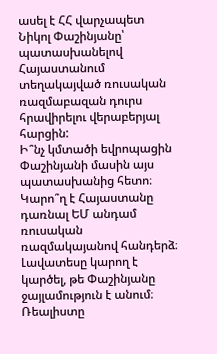ասել է ՀՀ վարչապետ Նիկոլ Փաշինյանը՝ պատասխանելով Հայաստանում տեղակայված ռուսական ռազմաբազան դուրս հրավիրելու վերաբերյալ հարցին:
Ի՞նչ կմտածի եվրոպացին Փաշինյանի մասին այս պատասխանից հետո։ Կարո՞ղ է Հայաստանը դառնալ ԵՄ անդամ ռուսական ռազմակայանով հանդերձ։
Լավատեսը կարող է կարծել, թե Փաշինյանը ջայլամություն է անում։ Ռեալիստը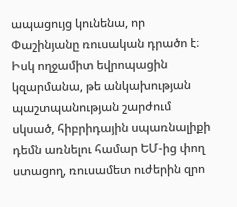ապացույց կունենա, որ Փաշինյանը ռուսական դրածո է։ Իսկ ողջամիտ եվրոպացին կզարմանա, թե անկախության պաշտպանության շարժում սկսած, հիբրիդային սպառնալիքի դեմն առնելու համար ԵՄ-ից փող ստացող, ռուսամետ ուժերին զրո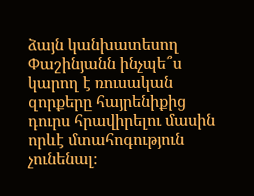ձայն կանխատեսող Փաշինյանն ինչպե՞ս կարող է ռուսական զորքերը հայրենիքից դուրս հրավիրելու մասին որևէ մտահոգություն չունենալ։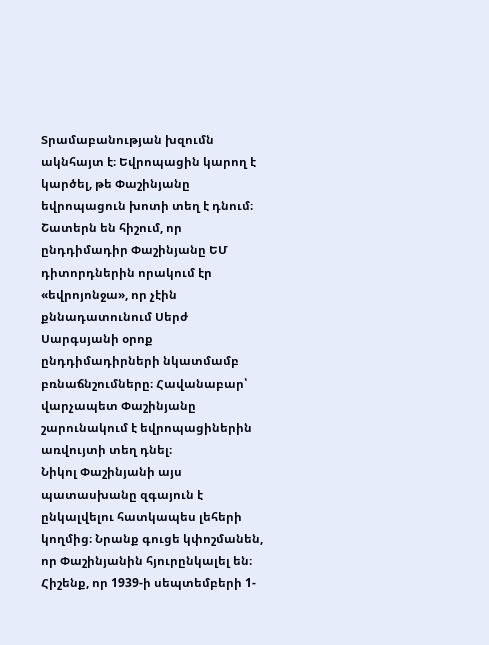Տրամաբանության խզումն ակնհայտ է։ Եվրոպացին կարող է կարծել, թե Փաշինյանը եվրոպացուն խոտի տեղ է դնում։ Շատերն են հիշում, որ ընդդիմադիր Փաշինյանը ԵՄ դիտորդներին որակում էր «եվրոյոնջա», որ չէին քննադատունում Սերժ Սարգսյանի օրոք ընդդիմադիրների նկատմամբ բռնաճնշումները։ Հավանաբար՝ վարչապետ Փաշինյանը շարունակում է եվրոպացիներին առվույտի տեղ դնել։
Նիկոլ Փաշինյանի այս պատասխանը զգայուն է ընկալվելու հատկապես լեհերի կողմից։ Նրանք գուցե կփոշմանեն, որ Փաշինյանին հյուրընկալել են։ Հիշենք, որ 1939-ի սեպտեմբերի 1-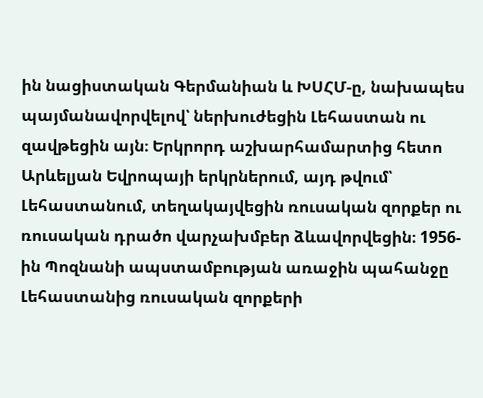ին նացիստական Գերմանիան և ԽՍՀՄ-ը, նախապես պայմանավորվելով՝ ներխուժեցին Լեհաստան ու զավթեցին այն։ Երկրորդ աշխարհամարտից հետո Արևելյան Եվրոպայի երկրներում, այդ թվում՝ Լեհաստանում, տեղակայվեցին ռուսական զորքեր ու ռուսական դրածո վարչախմբեր ձևավորվեցին։ 1956-ին Պոզնանի ապստամբության առաջին պահանջը Լեհաստանից ռուսական զորքերի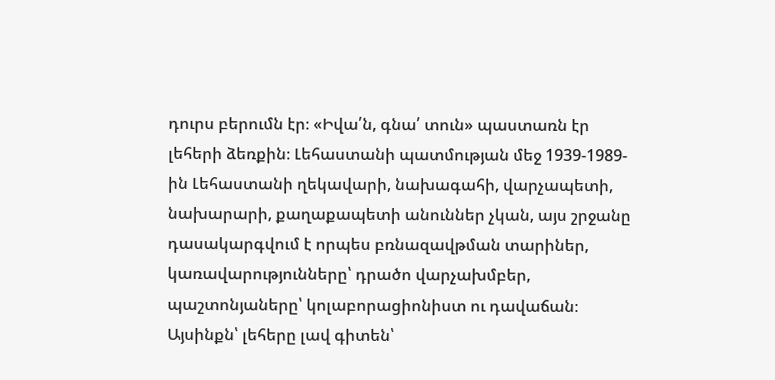դուրս բերումն էր։ «Իվա՛ն, գնա՛ տուն» պաստառն էր լեհերի ձեռքին։ Լեհաստանի պատմության մեջ 1939-1989-ին Լեհաստանի ղեկավարի, նախագահի, վարչապետի, նախարարի, քաղաքապետի անուններ չկան, այս շրջանը դասակարգվում է որպես բռնազավթման տարիներ, կառավարությունները՝ դրածո վարչախմբեր, պաշտոնյաները՝ կոլաբորացիոնիստ ու դավաճան։
Այսինքն՝ լեհերը լավ գիտեն՝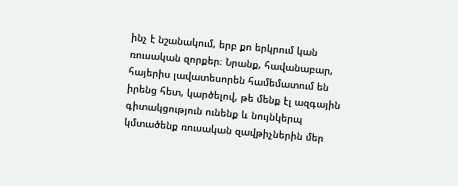ինչ է նշանակում, երբ քո երկրում կան ռուսական զորքեր։ Նրանք, հավանաբար, հայերիս լավատեսորեն համեմատում են իրենց հետ, կարծելով, թե մենք էլ ազգային գիտակցություն ունենք և նույնկերպ կմտածենք ռուսական զավթիչներին մեր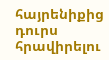հայրենիքից դուրս հրավիրելու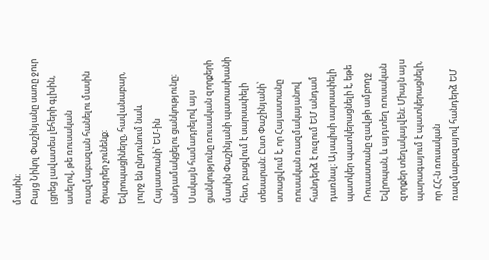մասին։
Բայց Նիկոլ Փաշինյանը սառը ջուր լցրեց լավատես լեհերի գլխին, ասելով, թե ռուսական ռազմաբազան հանելու մասին ծրագրեր չունենք։
Եվրոպացիները, հավանաբար, լուրջ են ընդունում նաև Հայաստանի՝ ԵՄ-ին անդամակցելու ցանկությունը։ Սակայն համադրելով այս ցանկությունը ռուսական զորքերի մասին Փաշինյանի պատասխանի հետ, բացվում է սարսափելի տեսարան։ Ըստ Փաշինյանի՝ ստացվում է, որ Հայաստանը ռուսական ռազմակայանով հանդերձ է ուզում ԵՄ անդամ դառնալ։ Այսպիսի սարսափելի պատկեր պատկերացնելի է, եթե Ռուսաստանը զավթի ամբողջ Եվրոպան, և այդտեղ ռուսական զորքեր տեղակայվեն։ Միայն այս պարագայում է պատկերացնելի, որ ՀՀ-ն ռուսական ռազմաբազայով հանդերձ ԵՄ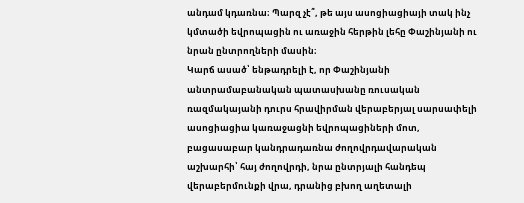անդամ կդառնա։ Պարզ չէ՞, թե այս ասոցիացիայի տակ ինչ կմտածի եվրոպացին ու առաջին հերթին լեհը Փաշինյանի ու նրան ընտրողների մասին։
Կարճ ասած՝ ենթադրելի է, որ Փաշինյանի անտրամաբանական պատասխանը ռուսական ռազմակայանի դուրս հրավիրման վերաբերյալ սարսափելի ասոցիացիա կառաջացնի եվրոպացիների մոտ, բացասաբար կանդրադառնա ժողովրդավարական աշխարհի՝ հայ ժողովրդի, նրա ընտրյալի հանդեպ վերաբերմունքի վրա, դրանից բխող աղետալի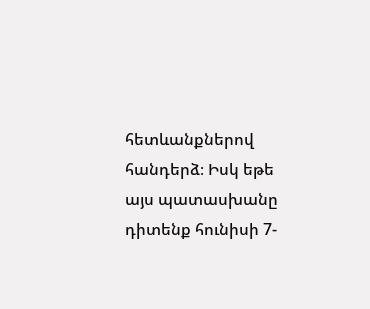հետևանքներով հանդերձ։ Իսկ եթե այս պատասխանը դիտենք հունիսի 7-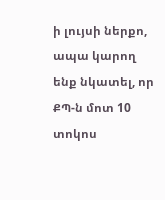ի լույսի ներքո, ապա կարող ենք նկատել, որ ՔՊ-ն մոտ 10 տոկոս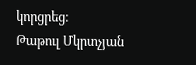կորցրեց։
Թաթուլ Մկրտչյան